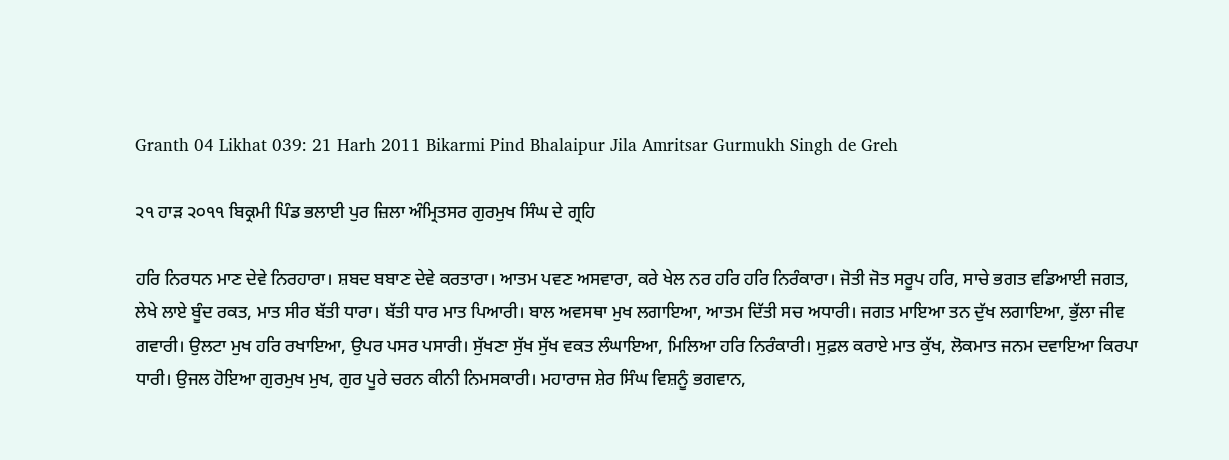Granth 04 Likhat 039: 21 Harh 2011 Bikarmi Pind Bhalaipur Jila Amritsar Gurmukh Singh de Greh

੨੧ ਹਾੜ ੨੦੧੧ ਬਿਕ੍ਰਮੀ ਪਿੰਡ ਭਲਾਈ ਪੁਰ ਜ਼ਿਲਾ ਅੰਮ੍ਰਿਤਸਰ ਗੁਰਮੁਖ ਸਿੰਘ ਦੇ ਗ੍ਰਹਿ

ਹਰਿ ਨਿਰਧਨ ਮਾਣ ਦੇਵੇ ਨਿਰਹਾਰਾ। ਸ਼ਬਦ ਬਬਾਣ ਦੇਵੇ ਕਰਤਾਰਾ। ਆਤਮ ਪਵਣ ਅਸਵਾਰਾ, ਕਰੇ ਖੇਲ ਨਰ ਹਰਿ ਹਰਿ ਨਿਰੰਕਾਰਾ। ਜੋਤੀ ਜੋਤ ਸਰੂਪ ਹਰਿ, ਸਾਚੇ ਭਗਤ ਵਡਿਆਈ ਜਗਤ, ਲੇਖੇ ਲਾਏ ਬੂੰਦ ਰਕਤ, ਮਾਤ ਸੀਰ ਬੱਤੀ ਧਾਰਾ। ਬੱਤੀ ਧਾਰ ਮਾਤ ਪਿਆਰੀ। ਬਾਲ ਅਵਸਥਾ ਮੁਖ ਲਗਾਇਆ, ਆਤਮ ਦਿੱਤੀ ਸਚ ਅਧਾਰੀ। ਜਗਤ ਮਾਇਆ ਤਨ ਦੁੱਖ ਲਗਾਇਆ, ਭੁੱਲਾ ਜੀਵ ਗਵਾਰੀ। ਉਲਟਾ ਮੁਖ ਹਰਿ ਰਖਾਇਆ, ਉਪਰ ਪਸਰ ਪਸਾਰੀ। ਸੁੱਖਣਾ ਸੁੱਖ ਸੁੱਖ ਵਕਤ ਲੰਘਾਇਆ, ਮਿਲਿਆ ਹਰਿ ਨਿਰੰਕਾਰੀ। ਸੁਫ਼ਲ ਕਰਾਏ ਮਾਤ ਕੁੱਖ, ਲੋਕਮਾਤ ਜਨਮ ਦਵਾਇਆ ਕਿਰਪਾ ਧਾਰੀ। ਉਜਲ ਹੋਇਆ ਗੁਰਮੁਖ ਮੁਖ, ਗੁਰ ਪੂਰੇ ਚਰਨ ਕੀਨੀ ਨਿਮਸਕਾਰੀ। ਮਹਾਰਾਜ ਸ਼ੇਰ ਸਿੰਘ ਵਿਸ਼ਨੂੰ ਭਗਵਾਨ,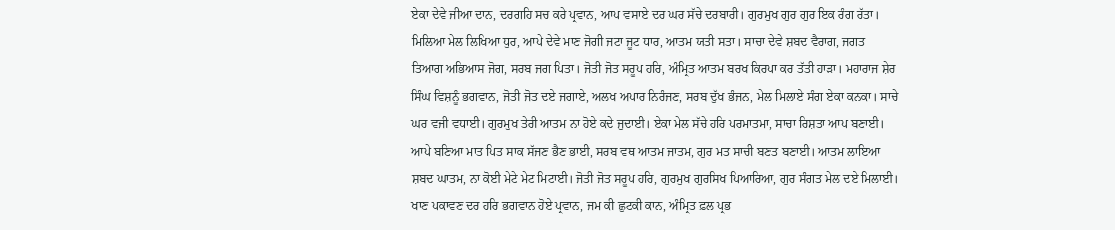ਏਕਾ ਦੇਵੇ ਜੀਆ ਦਾਨ, ਦਰਗਹਿ ਸਚ ਕਰੇ ਪ੍ਰਵਾਨ, ਆਪ ਵਸਾਏ ਦਰ ਘਰ ਸੱਚੇ ਦਰਬਾਰੀ। ਗੁਰਮੁਖ ਗੁਰ ਗੁਰ ਇਕ ਰੰਗ ਰੱਤਾ। ਮਿਲਿਆ ਮੇਲ ਲਿਖਿਆ ਧੁਰ, ਆਪੇ ਦੇਵੇ ਮਾਣ ਜੋਗੀ ਜਟਾ ਜੂਟ ਧਾਰ, ਆਤਮ ਯਤੀ ਸਤਾ। ਸਾਚਾ ਦੇਵੇ ਸ਼ਬਦ ਵੈਰਾਗ, ਜਗਤ ਤਿਆਗ ਅਭਿਆਸ ਜੋਗ, ਸਰਬ ਜਗ ਪਿਤਾ। ਜੋਤੀ ਜੋਤ ਸਰੂਪ ਹਰਿ, ਅੰਮ੍ਰਿਤ ਆਤਮ ਬਰਖ ਕਿਰਪਾ ਕਰ ਤੱਤੀ ਹਾੜਾ। ਮਹਾਰਾਜ ਸ਼ੇਰ ਸਿੰਘ ਵਿਸ਼ਨੂੰ ਭਗਵਾਨ, ਜੋਤੀ ਜੋਤ ਦਏ ਜਗਾਏ, ਅਲਖ ਅਪਾਰ ਨਿਰੰਜਣ, ਸਰਬ ਦੁੱਖ ਭੰਜਨ, ਮੇਲ ਮਿਲਾਏ ਸੰਗ ਏਕਾ ਕਨਕਾ। ਸਾਚੇ ਘਰ ਵਜੀ ਵਧਾਈ। ਗੁਰਮੁਖ ਤੇਰੀ ਆਤਮ ਨਾ ਹੋਏ ਕਦੇ ਜੁਦਾਈ। ਏਕਾ ਮੇਲ ਸੱਚੇ ਹਰਿ ਪਰਮਾਤਮਾ, ਸਾਚਾ ਰਿਸ਼ਤਾ ਆਪ ਬਣਾਈ। ਆਪੇ ਬਣਿਆ ਮਾਤ ਪਿਤ ਸਾਕ ਸੱਜਣ ਭੈਣ ਭਾਈ, ਸਰਬ ਵਥ ਆਤਮ ਜਾਤਮ, ਗੁਰ ਮਤ ਸਾਚੀ ਬਣਤ ਬਣਾਈ। ਆਤਮ ਲਾਇਆ ਸ਼ਬਦ ਘਾਤਮ, ਨਾ ਕੋਈ ਮੇਟੇ ਮੇਟ ਮਿਟਾਈ। ਜੋਤੀ ਜੋਤ ਸਰੂਪ ਹਰਿ, ਗੁਰਮੁਖ ਗੁਰਸਿਖ ਪਿਆਰਿਆ, ਗੁਰ ਸੰਗਤ ਮੇਲ ਦਏ ਮਿਲਾਈ। ਖਾਣ ਪਕਾਵਣ ਦਰ ਹਰਿ ਭਗਵਾਨ ਹੋਏ ਪ੍ਰਵਾਨ, ਜਮ ਕੀ ਛੁਟਕੀ ਕਾਨ, ਅੰਮ੍ਰਿਤ ਫ਼ਲ ਪ੍ਰਭ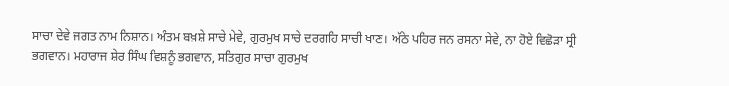ਸਾਚਾ ਦੇਵੇ ਜਗਤ ਨਾਮ ਨਿਸ਼ਾਨ। ਅੰਤਮ ਬਖ਼ਸ਼ੇ ਸਾਚੇ ਮੇਵੇ, ਗੁਰਮੁਖ ਸਾਚੇ ਦਰਗਹਿ ਸਾਚੀ ਖਾਣ। ਅੱਠੇ ਪਹਿਰ ਜਨ ਰਸਨਾ ਸੇਵੇ, ਨਾ ਹੋਏ ਵਿਛੋੜਾ ਸ੍ਰੀ ਭਗਵਾਨ। ਮਹਾਰਾਜ ਸ਼ੇਰ ਸਿੰਘ ਵਿਸ਼ਨੂੰ ਭਗਵਾਨ, ਸਤਿਗੁਰ ਸਾਚਾ ਗੁਰਮੁਖ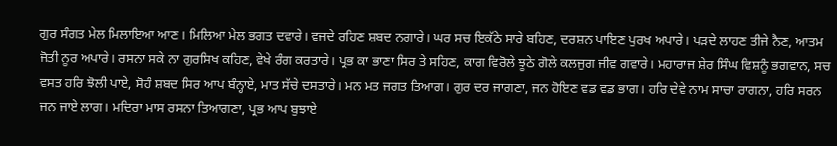ਗੁਰ ਸੰਗਤ ਮੇਲ ਮਿਲਾਇਆ ਆਣ। ਮਿਲਿਆ ਮੇਲ ਭਗਤ ਦਵਾਰੇ। ਵਜਦੇ ਰਹਿਣ ਸ਼ਬਦ ਨਗਾਰੇ। ਘਰ ਸਚ ਇਕੱਠੇ ਸਾਰੇ ਬਹਿਣ, ਦਰਸ਼ਨ ਪਾਇਣ ਪੁਰਖ ਅਪਾਰੇ। ਪੜਦੇ ਲਾਹਣ ਤੀਜੇ ਨੈਣ, ਆਤਮ ਜੋਤੀ ਨੂਰ ਅਪਾਰੇ। ਰਸਨਾ ਸਕੇ ਨਾ ਗੁਰਸਿਖ ਕਹਿਣ, ਵੇਖੇ ਰੰਗ ਕਰਤਾਰੇ। ਪ੍ਰਭ ਕਾ ਭਾਣਾ ਸਿਰ ਤੇ ਸਹਿਣ, ਕਾਗ ਵਿਰੋਲੇ ਝੂਠੇ ਗੋਲੇ ਕਲਜੁਗ ਜੀਵ ਗਵਾਰੇ। ਮਹਾਰਾਜ ਸ਼ੇਰ ਸਿੰਘ ਵਿਸ਼ਨੂੰ ਭਗਵਾਨ, ਸਚ ਵਸਤ ਹਰਿ ਝੋਲੀ ਪਾਏ, ਸੋਹੰ ਸ਼ਬਦ ਸਿਰ ਆਪ ਬੰਨ੍ਹਾਏ, ਮਾਤ ਸੱਚੇ ਦਸਤਾਰੇ। ਮਨ ਮਤ ਜਗਤ ਤਿਆਗ। ਗੁਰ ਦਰ ਜਾਗਣਾ, ਜਨ ਹੋਇਣ ਵਡ ਵਡ ਭਾਗ। ਹਰਿ ਦੇਵੇ ਨਾਮ ਸਾਚਾ ਰਾਗਨਾ, ਹਰਿ ਸਰਨ ਜਨ ਜਾਏ ਲਾਗ। ਮਦਿਰਾ ਮਾਸ ਰਸਨਾ ਤਿਆਗਣਾ, ਪ੍ਰਭ ਆਪ ਬੁਝਾਏ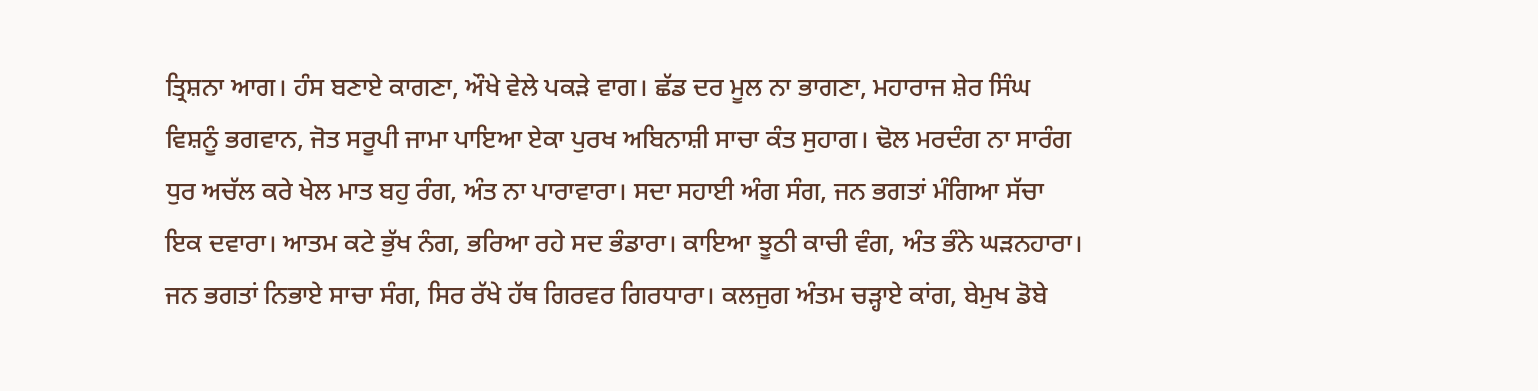ਤ੍ਰਿਸ਼ਨਾ ਆਗ। ਹੰਸ ਬਣਾਏ ਕਾਗਣਾ, ਔਖੇ ਵੇਲੇ ਪਕੜੇ ਵਾਗ। ਛੱਡ ਦਰ ਮੂਲ ਨਾ ਭਾਗਣਾ, ਮਹਾਰਾਜ ਸ਼ੇਰ ਸਿੰਘ ਵਿਸ਼ਨੂੰ ਭਗਵਾਨ, ਜੋਤ ਸਰੂਪੀ ਜਾਮਾ ਪਾਇਆ ਏਕਾ ਪੁਰਖ ਅਬਿਨਾਸ਼ੀ ਸਾਚਾ ਕੰਤ ਸੁਹਾਗ। ਢੋਲ ਮਰਦੰਗ ਨਾ ਸਾਰੰਗ ਧੁਰ ਅਚੱਲ ਕਰੇ ਖੇਲ ਮਾਤ ਬਹੁ ਰੰਗ, ਅੰਤ ਨਾ ਪਾਰਾਵਾਰਾ। ਸਦਾ ਸਹਾਈ ਅੰਗ ਸੰਗ, ਜਨ ਭਗਤਾਂ ਮੰਗਿਆ ਸੱਚਾ ਇਕ ਦਵਾਰਾ। ਆਤਮ ਕਟੇ ਭੁੱਖ ਨੰਗ, ਭਰਿਆ ਰਹੇ ਸਦ ਭੰਡਾਰਾ। ਕਾਇਆ ਝੂਠੀ ਕਾਚੀ ਵੰਗ, ਅੰਤ ਭੰਨੇ ਘੜਨਹਾਰਾ। ਜਨ ਭਗਤਾਂ ਨਿਭਾਏ ਸਾਚਾ ਸੰਗ, ਸਿਰ ਰੱਖੇ ਹੱਥ ਗਿਰਵਰ ਗਿਰਧਾਰਾ। ਕਲਜੁਗ ਅੰਤਮ ਚੜ੍ਹਾਏ ਕਾਂਗ, ਬੇਮੁਖ ਡੋਬੇ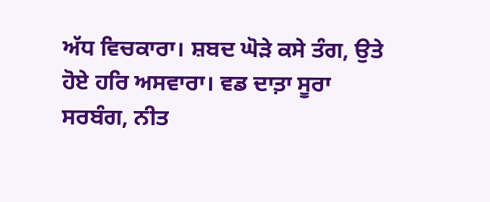ਅੱਧ ਵਿਚਕਾਰਾ। ਸ਼ਬਦ ਘੋੜੇ ਕਸੇ ਤੰਗ, ਉਤੇ ਹੋਏ ਹਰਿ ਅਸਵਾਰਾ। ਵਡ ਦਾਤ਼ਾ ਸੂਰਾ ਸਰਬੰਗ, ਨੀਤ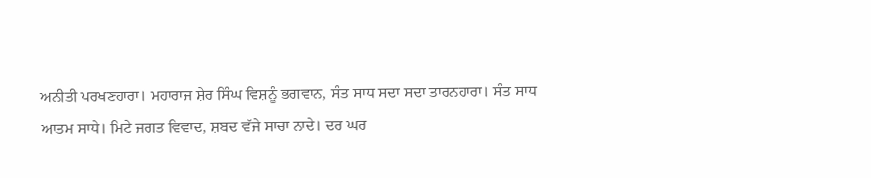ਅਨੀਤੀ ਪਰਖਣਹਾਰਾ। ਮਹਾਰਾਜ ਸ਼ੇਰ ਸਿੰਘ ਵਿਸ਼ਨੂੰ ਭਗਵਾਨ, ਸੰਤ ਸਾਧ ਸਦਾ ਸਦਾ ਤਾਰਨਹਾਰਾ। ਸੰਤ ਸਾਧ ਆਤਮ ਸਾਧੇ। ਮਿਟੇ ਜਗਤ ਵਿਵਾਦ, ਸ਼ਬਦ ਵੱਜੇ ਸਾਚਾ ਨਾਦੇ। ਦਰ ਘਰ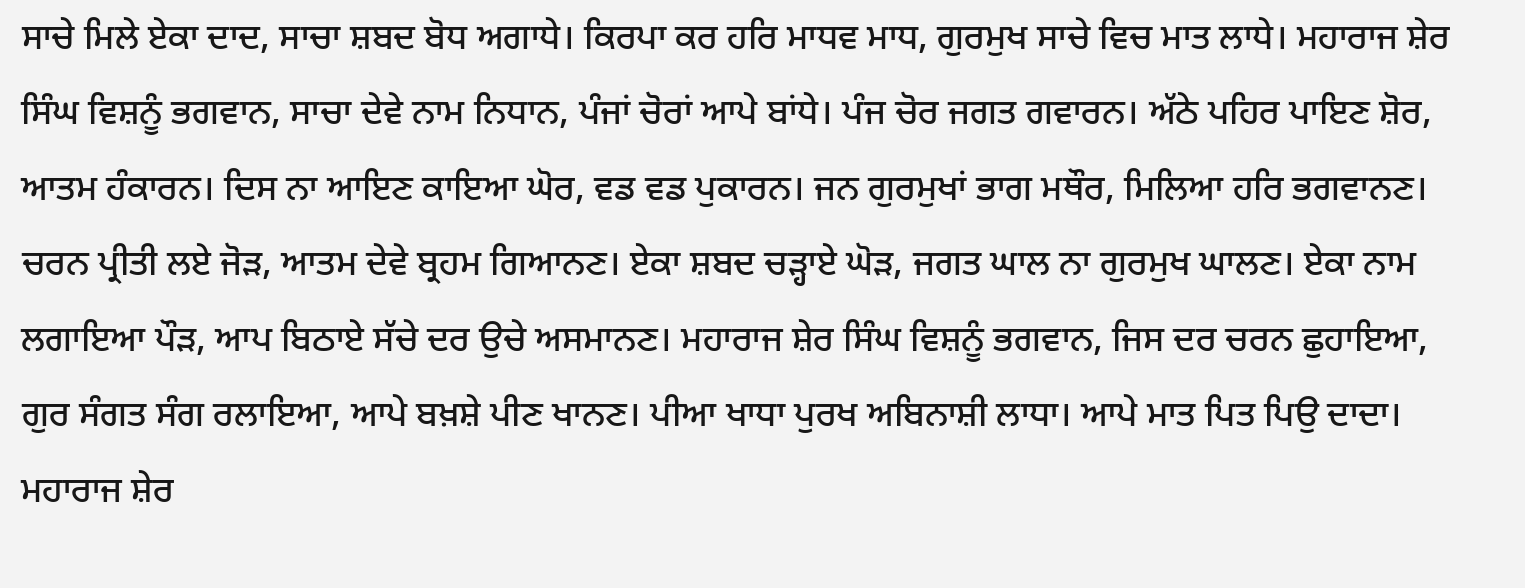ਸਾਚੇ ਮਿਲੇ ਏਕਾ ਦਾਦ, ਸਾਚਾ ਸ਼ਬਦ ਬੋਧ ਅਗਾਧੇ। ਕਿਰਪਾ ਕਰ ਹਰਿ ਮਾਧਵ ਮਾਧ, ਗੁਰਮੁਖ ਸਾਚੇ ਵਿਚ ਮਾਤ ਲਾਧੇ। ਮਹਾਰਾਜ ਸ਼ੇਰ ਸਿੰਘ ਵਿਸ਼ਨੂੰ ਭਗਵਾਨ, ਸਾਚਾ ਦੇਵੇ ਨਾਮ ਨਿਧਾਨ, ਪੰਜਾਂ ਚੋਰਾਂ ਆਪੇ ਬਾਂਧੇ। ਪੰਜ ਚੋਰ ਜਗਤ ਗਵਾਰਨ। ਅੱਠੇ ਪਹਿਰ ਪਾਇਣ ਸ਼ੋਰ, ਆਤਮ ਹੰਕਾਰਨ। ਦਿਸ ਨਾ ਆਇਣ ਕਾਇਆ ਘੋਰ, ਵਡ ਵਡ ਪੁਕਾਰਨ। ਜਨ ਗੁਰਮੁਖਾਂ ਭਾਗ ਮਥੌਰ, ਮਿਲਿਆ ਹਰਿ ਭਗਵਾਨਣ। ਚਰਨ ਪ੍ਰੀਤੀ ਲਏ ਜੋੜ, ਆਤਮ ਦੇਵੇ ਬ੍ਰਹਮ ਗਿਆਨਣ। ਏਕਾ ਸ਼ਬਦ ਚੜ੍ਹਾਏ ਘੋੜ, ਜਗਤ ਘਾਲ ਨਾ ਗੁਰਮੁਖ ਘਾਲਣ। ਏਕਾ ਨਾਮ ਲਗਾਇਆ ਪੌੜ, ਆਪ ਬਿਠਾਏ ਸੱਚੇ ਦਰ ਉਚੇ ਅਸਮਾਨਣ। ਮਹਾਰਾਜ ਸ਼ੇਰ ਸਿੰਘ ਵਿਸ਼ਨੂੰ ਭਗਵਾਨ, ਜਿਸ ਦਰ ਚਰਨ ਛੁਹਾਇਆ, ਗੁਰ ਸੰਗਤ ਸੰਗ ਰਲਾਇਆ, ਆਪੇ ਬਖ਼ਸ਼ੇ ਪੀਣ ਖਾਨਣ। ਪੀਆ ਖਾਧਾ ਪੁਰਖ ਅਬਿਨਾਸ਼ੀ ਲਾਧਾ। ਆਪੇ ਮਾਤ ਪਿਤ ਪਿਉ ਦਾਦਾ। ਮਹਾਰਾਜ ਸ਼ੇਰ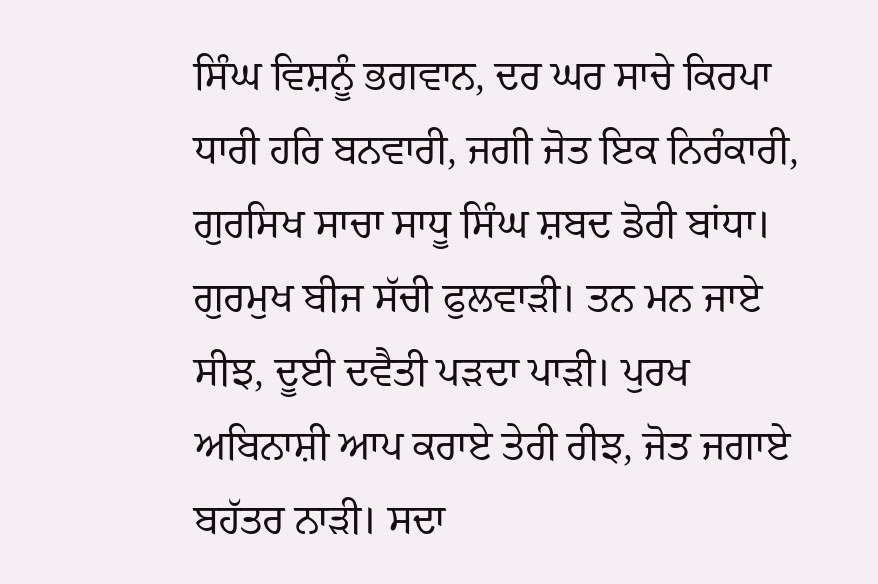ਸਿੰਘ ਵਿਸ਼ਨੂੰ ਭਗਵਾਨ, ਦਰ ਘਰ ਸਾਚੇ ਕਿਰਪਾ ਧਾਰੀ ਹਰਿ ਬਨਵਾਰੀ, ਜਗੀ ਜੋਤ ਇਕ ਨਿਰੰਕਾਰੀ, ਗੁਰਸਿਖ ਸਾਚਾ ਸਾਧੂ ਸਿੰਘ ਸ਼ਬਦ ਡੋਰੀ ਬਾਂਧਾ। ਗੁਰਮੁਖ ਬੀਜ ਸੱਚੀ ਫੁਲਵਾੜੀ। ਤਨ ਮਨ ਜਾਏ ਸੀਝ, ਦੂਈ ਦਵੈਤੀ ਪੜਦਾ ਪਾੜੀ। ਪੁਰਖ ਅਬਿਨਾਸ਼ੀ ਆਪ ਕਰਾਏ ਤੇਰੀ ਰੀਝ, ਜੋਤ ਜਗਾਏ ਬਹੱਤਰ ਨਾੜੀ। ਸਦਾ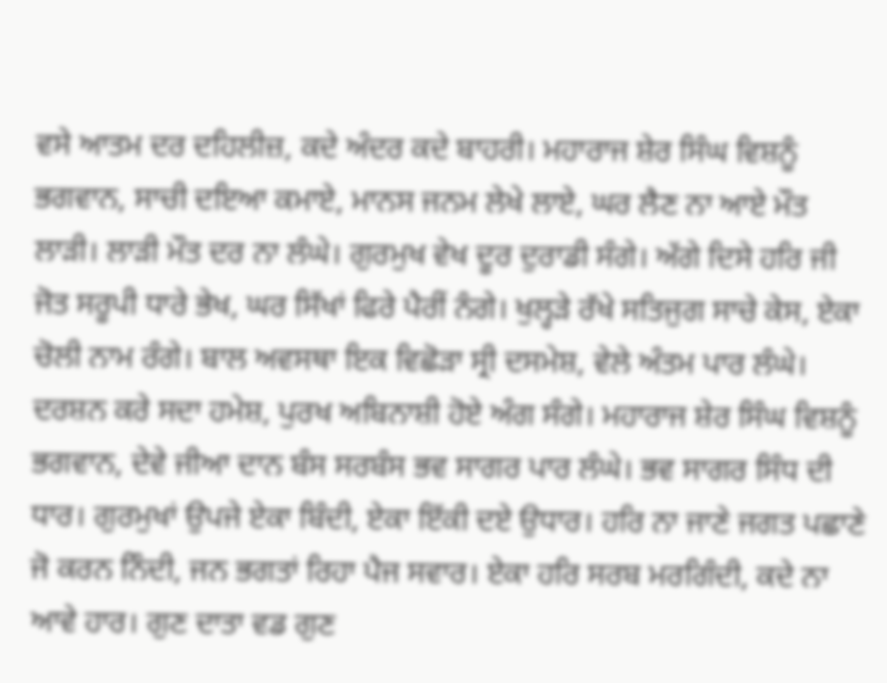ਵਸੇ ਆਤਮ ਦਰ ਦਹਿਲੀਜ਼, ਕਦੇ ਅੰਦਰ ਕਦੇ ਬਾਹਰੀ। ਮਹਾਰਾਜ ਸ਼ੇਰ ਸਿੰਘ ਵਿਸ਼ਨੂੰ ਭਗਵਾਨ, ਸਾਚੀ ਦਇਆ ਕਮਾਏ, ਮਾਨਸ ਜਨਮ ਲੇਖੇ ਲਾਏ, ਘਰ ਲੈਣ ਨਾ ਆਏ ਮੌਤ ਲਾੜੀ। ਲਾੜੀ ਮੌਤ ਦਰ ਨਾ ਲੰਘੇ। ਗੁਰਮੁਖ ਵੇਖ ਦੂਰ ਦੁਰਾਡੀ ਸੰਗੇ। ਅੱਗੇ ਦਿਸੇ ਹਰਿ ਜੀ ਜੋਤ ਸਰੂਪੀ ਧਾਰੇ ਭੇਖ, ਘਰ ਸਿੱਖਾਂ ਫਿਰੇ ਪੈਰੀਂ ਨੰਗੇ। ਖੁਲ੍ਹੜੇ ਰੱਖੇ ਸਤਿਜੁਗ ਸਾਚੇ ਕੇਸ, ਏਕਾ ਚੋਲੀ ਨਾਮ ਰੰਗੇ। ਬਾਲ ਅਵਸਥਾ ਇਕ ਵਿਛੋੜਾ ਸ੍ਰੀ ਦਸਮੇਸ਼, ਵੇਲੇ ਅੰਤਮ ਪਾਰ ਲੰਘੇ। ਦਰਸ਼ਨ ਕਰੇ ਸਦਾ ਹਮੇਸ਼, ਪੁਰਖ ਅਬਿਨਾਸ਼ੀ ਹੋਏ ਅੰਗ ਸੰਗੇ। ਮਹਾਰਾਜ ਸ਼ੇਰ ਸਿੰਘ ਵਿਸ਼ਨੂੰ ਭਗਵਾਨ, ਦੇਵੇ ਜੀਆ ਦਾਨ ਬੰਸ ਸਰਬੰਸ ਭਵ ਸਾਗਰ ਪਾਰ ਲੰਘੇ। ਭਵ ਸਾਗਰ ਸਿੰਧ ਦੀ ਧਾਰ। ਗੁਰਮੁਖਾਂ ਉਪਜੇ ਏਕਾ ਬਿੰਦੀ, ਏਕਾ ਇੱਕੀ ਦਏ ਉਧਾਰ। ਹਰਿ ਨਾ ਜਾਣੇ ਜਗਤ ਪਛਾਣੇ ਜੋ ਕਰਨ ਨਿੰਦੀ, ਜਨ ਭਗਤਾਂ ਰਿਹਾ ਪੈਜ ਸਵਾਰ। ਏਕਾ ਹਰਿ ਸਰਬ ਮਰਗਿੰਦੀ, ਕਦੇ ਨਾ ਆਵੇ ਹਾਰ। ਗੁਣ ਦਾਤਾ ਵਡ ਗੁਣ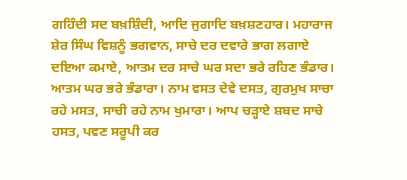ਗਹਿੰਦੀ ਸਦ ਬਖ਼ਸ਼ਿੰਦੀ, ਆਦਿ ਜੁਗਾਦਿ ਬਖ਼ਸ਼ਣਹਾਰ। ਮਹਾਰਾਜ ਸ਼ੇਰ ਸਿੰਘ ਵਿਸ਼ਨੂੰ ਭਗਵਾਨ, ਸਾਚੇ ਦਰ ਦਵਾਰੇ ਭਾਗ ਲਗਾਏ ਦਇਆ ਕਮਾਏ, ਆਤਮ ਦਰ ਸਾਚੇ ਘਰ ਸਦਾ ਭਰੇ ਰਹਿਣ ਭੰਡਾਰ। ਆਤਮ ਘਰ ਭਰੇ ਭੰਡਾਰਾ। ਨਾਮ ਵਸਤ ਦੇਵੇ ਦਸਤ, ਗੁਰਮੁਖ ਸਾਚਾ ਰਹੇ ਮਸਤ, ਸਾਚੀ ਰਹੇ ਨਾਮ ਖੁਮਾਰਾ। ਆਪ ਚੜ੍ਹਾਏ ਸ਼ਬਦ ਸਾਚੇ ਹਸਤ, ਪਵਣ ਸਰੂਪੀ ਕਰ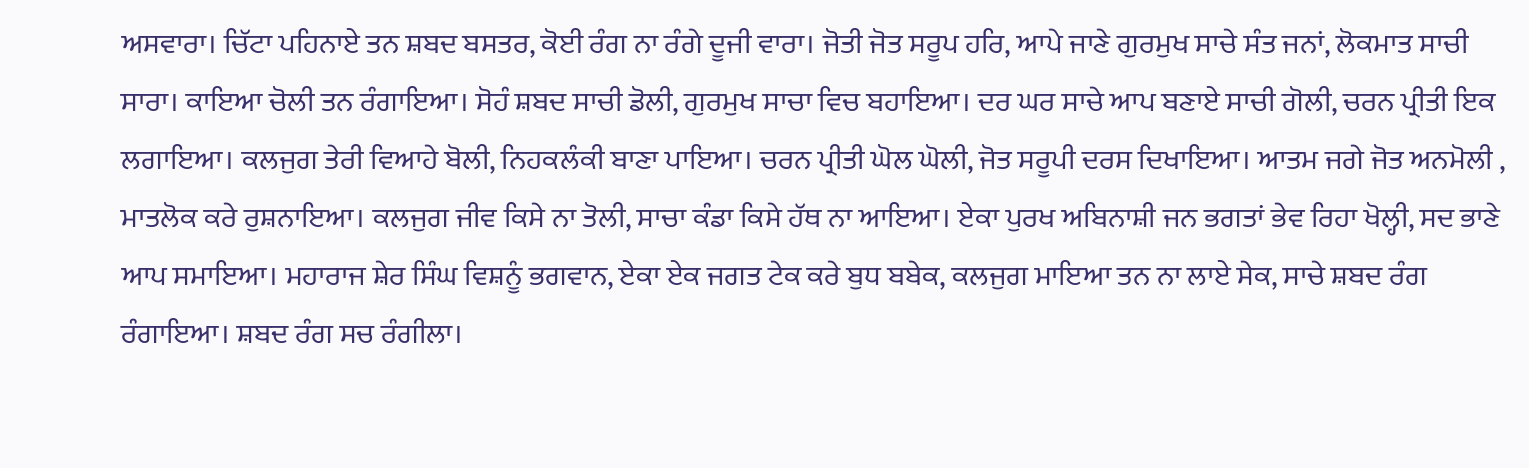ਅਸਵਾਰਾ। ਚਿੱਟਾ ਪਹਿਨਾਏ ਤਨ ਸ਼ਬਦ ਬਸਤਰ, ਕੋਈ ਰੰਗ ਨਾ ਰੰਗੇ ਦੂਜੀ ਵਾਰਾ। ਜੋਤੀ ਜੋਤ ਸਰੂਪ ਹਰਿ, ਆਪੇ ਜਾਣੇ ਗੁਰਮੁਖ ਸਾਚੇ ਸੰਤ ਜਨਾਂ, ਲੋਕਮਾਤ ਸਾਚੀ ਸਾਰਾ। ਕਾਇਆ ਚੋਲੀ ਤਨ ਰੰਗਾਇਆ। ਸੋਹੰ ਸ਼ਬਦ ਸਾਚੀ ਡੋਲੀ, ਗੁਰਮੁਖ ਸਾਚਾ ਵਿਚ ਬਹਾਇਆ। ਦਰ ਘਰ ਸਾਚੇ ਆਪ ਬਣਾਏ ਸਾਚੀ ਗੋਲੀ, ਚਰਨ ਪ੍ਰੀਤੀ ਇਕ ਲਗਾਇਆ। ਕਲਜੁਗ ਤੇਰੀ ਵਿਆਹੇ ਬੋਲੀ, ਨਿਹਕਲੰਕੀ ਬਾਣਾ ਪਾਇਆ। ਚਰਨ ਪ੍ਰੀਤੀ ਘੋਲ ਘੋਲੀ, ਜੋਤ ਸਰੂਪੀ ਦਰਸ ਦਿਖਾਇਆ। ਆਤਮ ਜਗੇ ਜੋਤ ਅਨਮੋਲੀ , ਮਾਤਲੋਕ ਕਰੇ ਰੁਸ਼ਨਾਇਆ। ਕਲਜੁਗ ਜੀਵ ਕਿਸੇ ਨਾ ਤੋਲੀ, ਸਾਚਾ ਕੰਡਾ ਕਿਸੇ ਹੱਥ ਨਾ ਆਇਆ। ਏਕਾ ਪੁਰਖ ਅਬਿਨਾਸ਼ੀ ਜਨ ਭਗਤਾਂ ਭੇਵ ਰਿਹਾ ਖੋਲ੍ਹੀ, ਸਦ ਭਾਣੇ ਆਪ ਸਮਾਇਆ। ਮਹਾਰਾਜ ਸ਼ੇਰ ਸਿੰਘ ਵਿਸ਼ਨੂੰ ਭਗਵਾਨ, ਏਕਾ ਏਕ ਜਗਤ ਟੇਕ ਕਰੇ ਬੁਧ ਬਬੇਕ, ਕਲਜੁਗ ਮਾਇਆ ਤਨ ਨਾ ਲਾਏ ਸੇਕ, ਸਾਚੇ ਸ਼ਬਦ ਰੰਗ ਰੰਗਾਇਆ। ਸ਼ਬਦ ਰੰਗ ਸਚ ਰੰਗੀਲਾ।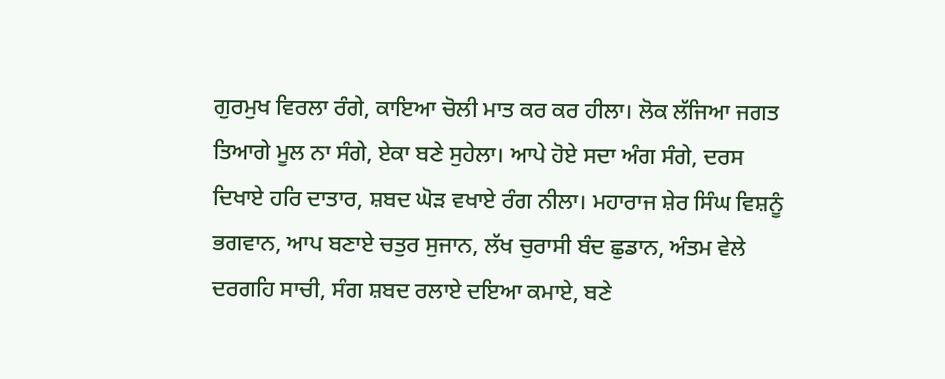ਗੁਰਮੁਖ ਵਿਰਲਾ ਰੰਗੇ, ਕਾਇਆ ਚੋਲੀ ਮਾਤ ਕਰ ਕਰ ਹੀਲਾ। ਲੋਕ ਲੱਜਿਆ ਜਗਤ ਤਿਆਗੇ ਮੂਲ ਨਾ ਸੰਗੇ, ਏਕਾ ਬਣੇ ਸੁਹੇਲਾ। ਆਪੇ ਹੋਏ ਸਦਾ ਅੰਗ ਸੰਗੇ, ਦਰਸ ਦਿਖਾਏ ਹਰਿ ਦਾਤਾਰ, ਸ਼ਬਦ ਘੋੜ ਵਖਾਏ ਰੰਗ ਨੀਲਾ। ਮਹਾਰਾਜ ਸ਼ੇਰ ਸਿੰਘ ਵਿਸ਼ਨੂੰ ਭਗਵਾਨ, ਆਪ ਬਣਾਏ ਚਤੁਰ ਸੁਜਾਨ, ਲੱਖ ਚੁਰਾਸੀ ਬੰਦ ਛੁਡਾਨ, ਅੰਤਮ ਵੇਲੇ ਦਰਗਹਿ ਸਾਚੀ, ਸੰਗ ਸ਼ਬਦ ਰਲਾਏ ਦਇਆ ਕਮਾਏ, ਬਣੇ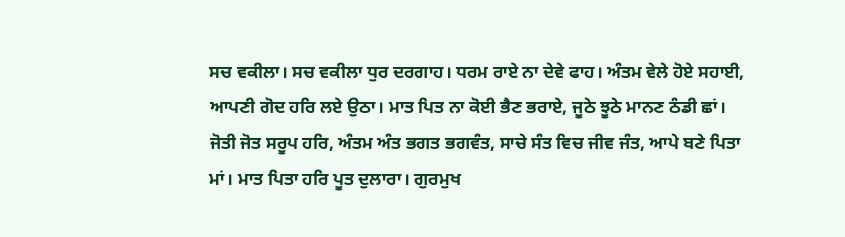ਸਚ ਵਕੀਲਾ। ਸਚ ਵਕੀਲਾ ਧੁਰ ਦਰਗਾਹ। ਧਰਮ ਰਾਏ ਨਾ ਦੇਵੇ ਫਾਹ। ਅੰਤਮ ਵੇਲੇ ਹੋਏ ਸਹਾਈ, ਆਪਣੀ ਗੋਦ ਹਰਿ ਲਏ ਉਠਾ। ਮਾਤ ਪਿਤ ਨਾ ਕੋਈ ਭੈਣ ਭਰਾਏ, ਜੂਠੇ ਝੂਠੇ ਮਾਨਣ ਠੰਡੀ ਛਾਂ। ਜੋਤੀ ਜੋਤ ਸਰੂਪ ਹਰਿ, ਅੰਤਮ ਅੰਤ ਭਗਤ ਭਗਵੰਤ, ਸਾਚੇ ਸੰਤ ਵਿਚ ਜੀਵ ਜੰਤ, ਆਪੇ ਬਣੇ ਪਿਤਾ ਮਾਂ। ਮਾਤ ਪਿਤਾ ਹਰਿ ਪੂਤ ਦੁਲਾਰਾ। ਗੁਰਮੁਖ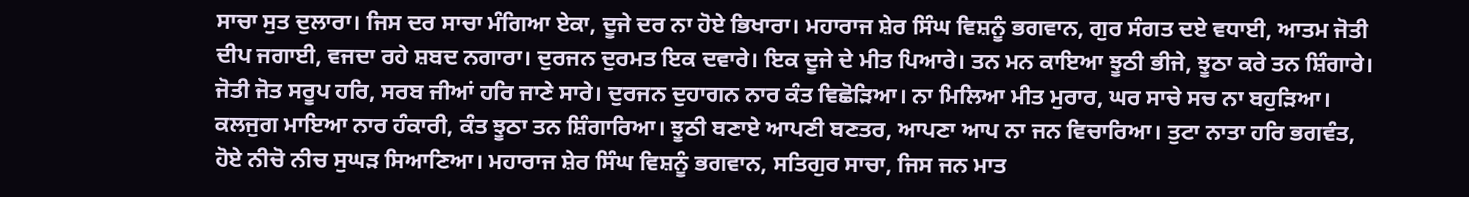ਸਾਚਾ ਸੁਤ ਦੁਲਾਰਾ। ਜਿਸ ਦਰ ਸਾਚਾ ਮੰਗਿਆ ਏਕਾ, ਦੂਜੇ ਦਰ ਨਾ ਹੋਏ ਭਿਖਾਰਾ। ਮਹਾਰਾਜ ਸ਼ੇਰ ਸਿੰਘ ਵਿਸ਼ਨੂੰ ਭਗਵਾਨ, ਗੁਰ ਸੰਗਤ ਦਏ ਵਧਾਈ, ਆਤਮ ਜੋਤੀ ਦੀਪ ਜਗਾਈ, ਵਜਦਾ ਰਹੇ ਸ਼ਬਦ ਨਗਾਰਾ। ਦੁਰਜਨ ਦੁਰਮਤ ਇਕ ਦਵਾਰੇ। ਇਕ ਦੂਜੇ ਦੇ ਮੀਤ ਪਿਆਰੇ। ਤਨ ਮਨ ਕਾਇਆ ਝੂਠੀ ਭੀਜੇ, ਝੂਠਾ ਕਰੇ ਤਨ ਸ਼ਿੰਗਾਰੇ। ਜੋਤੀ ਜੋਤ ਸਰੂਪ ਹਰਿ, ਸਰਬ ਜੀਆਂ ਹਰਿ ਜਾਣੇ ਸਾਰੇ। ਦੁਰਜਨ ਦੁਹਾਗਨ ਨਾਰ ਕੰਤ ਵਿਛੋੜਿਆ। ਨਾ ਮਿਲਿਆ ਮੀਤ ਮੁਰਾਰ, ਘਰ ਸਾਚੇ ਸਚ ਨਾ ਬਹੁੜਿਆ। ਕਲਜੁਗ ਮਾਇਆ ਨਾਰ ਹੰਕਾਰੀ, ਕੰਤ ਝੂਠਾ ਤਨ ਸ਼ਿੰਗਾਰਿਆ। ਝੂਠੀ ਬਣਾਏ ਆਪਣੀ ਬਣਤਰ, ਆਪਣਾ ਆਪ ਨਾ ਜਨ ਵਿਚਾਰਿਆ। ਤੁਟਾ ਨਾਤਾ ਹਰਿ ਭਗਵੰਤ, ਹੋਏ ਨੀਚੋ ਨੀਚ ਸੁਘੜ ਸਿਆਣਿਆ। ਮਹਾਰਾਜ ਸ਼ੇਰ ਸਿੰਘ ਵਿਸ਼ਨੂੰ ਭਗਵਾਨ, ਸਤਿਗੁਰ ਸਾਚਾ, ਜਿਸ ਜਨ ਮਾਤ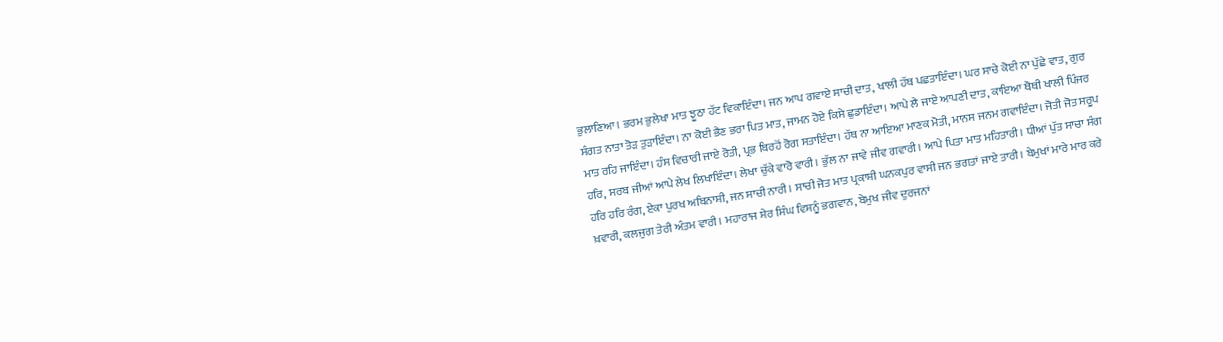ਭੁਲਾਣਿਆ। ਭਰਮ ਭੁਲੇਖਾ ਮਾਤ ਝੂਠਾ ਹੱਟ ਵਿਕਾਇੰਦਾ। ਜਨ ਆਪ ਗਵਾਏ ਸਾਚੀ ਦਾਤ, ਖਾਲੀ ਹੱਥ ਪਛਤਾਇੰਦਾ। ਘਰ ਸਾਚੇ ਕੋਈ ਨਾ ਪੁੱਛੇ ਵਾਤ, ਗੁਰ ਸੰਗਤ ਨਾਤਾ ਤੋੜ ਤੁੜਾਇੰਦਾ। ਨਾ ਕੋਈ ਭੈਣ ਭਰਾ ਪਿਤ ਮਾਤ, ਜਾਮਨ ਹੋਏ ਕਿਸੇ ਛੁਡਾਇੰਦਾ। ਆਪੇ ਲੈ ਜਾਏ ਆਪਣੀ ਦਾਤ, ਕਾਇਆ ਥੋਥੀ ਖਾਲੀ ਪਿੰਜਰ ਮਾਤ ਰਹਿ ਜਾਇੰਦਾ। ਹੰਸ ਵਿਚਾਰੀ ਜਾਏ ਰੋਤੀ, ਪ੍ਰਭ ਬਿਰਹੋਂ ਰੋਗ ਸਤਾਇੰਦਾ। ਹੱਥ ਨਾ ਆਇਆ ਮਾਣਕ ਮੋਤੀ, ਮਾਨਸ ਜਨਮ ਗਵਾਇੰਦਾ। ਜੋਤੀ ਜੋਤ ਸਰੂਪ ਹਰਿ, ਸਰਬ ਜੀਆਂ ਆਪੇ ਲੇਖ ਲਿਖਾਇੰਦਾ। ਲੇਖਾ ਚੁੱਕੇ ਵਾਰੋ ਵਾਰੀ। ਭੁੱਲ ਨਾ ਜਾਵੇ ਜੀਵ ਗਵਾਰੀ। ਆਪੇ ਪਿਤਾ ਮਾਤ ਮਹਿਤਾਰੀ। ਧੀਆਂ ਪੁੱਤ ਸਾਚਾ ਸੰਗ ਹਰਿ ਹਰਿ ਰੰਗ, ਏਕਾ ਪੁਰਖ ਅਬਿਨਾਸ਼ੀ, ਜਨ ਸਾਚੀ ਨਾਰੀ। ਸਾਚੀ ਜੋਤ ਮਾਤ ਪ੍ਰਕਾਸ਼ੀ ਘਨਕਪੁਰ ਵਾਸੀ ਜਨ ਭਗਤਾਂ ਜਾਏ ਤਾਰੀ। ਬੇਮੁਖਾਂ ਮਾਰੇ ਮਾਰ ਕਰੇ ਖ਼ਵਾਰੀ, ਕਲਜੁਗ ਤੇਰੀ ਅੰਤਮ ਵਾਰੀ। ਮਹਾਰਾਜ ਸ਼ੇਰ ਸਿੰਘ ਵਿਸ਼ਨੂੰ ਭਗਵਾਨ, ਬੇਮੁਖ ਜੀਵ ਦੁਰਜਨਾਂ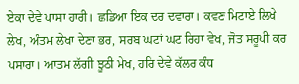ਏਕਾ ਦੇਵੇ ਪਾਸਾ ਹਾਰੀ। ਛਡਿਆ ਇਕ ਦਰ ਦਵਾਰਾ। ਕਵਣ ਮਿਟਾਏ ਲਿਖੇ ਲੇਖ, ਅੰਤਮ ਲੇਖਾ ਦੇਣਾ ਭਰ, ਸਰਬ ਘਟਾਂ ਘਟ ਰਿਹਾ ਵੇਖ, ਜੋਤ ਸਰੂਪੀ ਕਰ ਪਸਾਰਾ। ਆਤਮ ਲੱਗੀ ਝੂਠੀ ਮੇਖ, ਹਰਿ ਦੇਵੇ ਕੱਲਰ ਕੰਧ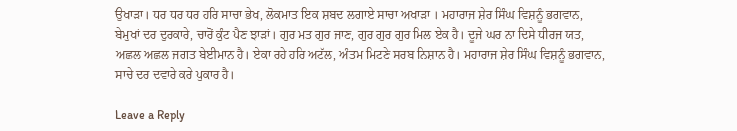ਉਖਾੜਾ। ਧਰ ਧਰ ਧਰ ਹਰਿ ਸਾਚਾ ਭੇਖ, ਲੋਕਮਾਤ ਇਕ ਸ਼ਬਦ ਲਗਾਏ ਸਾਚਾ ਅਖਾੜਾ । ਮਹਾਰਾਜ ਸ਼ੇਰ ਸਿੰਘ ਵਿਸ਼ਨੂੰ ਭਗਵਾਨ, ਬੇਮੁਖਾਂ ਦਰ ਦੁਰਕਾਰੇ, ਚਾਰੋਂ ਕੁੰਟ ਪੈਣ ਝਾੜਾਂ। ਗੁਰ ਮਤ ਗੁਰ ਜਾਣ, ਗੁਰ ਗੁਰ ਗੁਰ ਮਿਲ ਏਕ ਹੈ। ਦੂਜੇ ਘਰ ਨਾ ਦਿਸੇ ਧੀਰਜ ਯਤ, ਅਛਲ ਅਛਲ ਜਗਤ ਬੇਈਮਾਨ ਹੈ। ਏਕਾ ਰਹੇ ਹਰਿ ਅਟੱਲ, ਅੰਤਮ ਮਿਟਣੇ ਸਰਬ ਨਿਸ਼ਾਨ ਹੈ। ਮਹਾਰਾਜ ਸ਼ੇਰ ਸਿੰਘ ਵਿਸ਼ਨੂੰ ਭਗਵਾਨ, ਸਾਚੇ ਦਰ ਦਵਾਰੇ ਕਰੇ ਪੁਕਾਰ ਹੈ।

Leave a Reply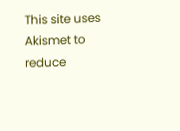This site uses Akismet to reduce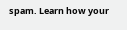spam. Learn how your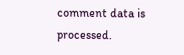comment data is processed.